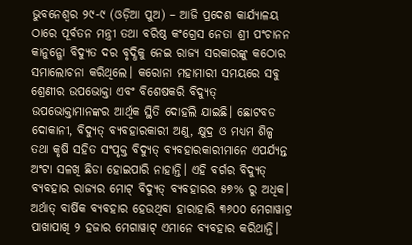ଭୁବନେଶ୍ୱର ୨୯-୯ (ଓଡ଼ିଆ ପୁଅ) – ଆଜି ପ୍ରଦେଶ କାର୍ଯ୍ୟାଳୟ ଠାରେ ପୂର୍ବତନ ମନ୍ତ୍ରୀ ତଥା ବରିଷ୍ଠ କଂଗ୍ରେସ ନେତା ଶ୍ରୀ ପଂଚାନନ କାନୁନ୍ଗୋ ବିଦ୍ୟୁତ ଦର ବୃଦ୍ଧିକୁ ନେଇ ରାଜ୍ୟ ସରକାରଙ୍କୁ କଠୋର ସମାଲୋଚନା କରିଥିଲେ। କରୋନା ମହାମାରୀ ସମୟରେ ସବୁ ଶ୍ରେଣୀର ଉପଭୋକ୍ତା ଏବଂ ବିଶେଷକରି ବିଦ୍ୟୁତ୍ ଉପଭୋକ୍ତାମାନଙ୍କର ଆର୍ଥିକ ସ୍ଥିତି ଦୋହଲି ଯାଇଛି। ଛୋଟବଡ ଦୋକାନୀ, ବିଦ୍ୟୁତ୍ ବ୍ୟବହାରକାରୀ ଅଣୁ, କ୍ଷୁଦ୍ର ଓ ମଧ୍ୟମ ଶିଳ୍ପ ତଥା କୃଷି ସହିତ ସଂପୃକ୍ତ ବିଦ୍ୟୁତ୍ ବ୍ୟବହାରକାରୀମାନେ ଏପର୍ଯ୍ୟନ୍ତ ଅଂଟା ସଳଖି ଛିଡା ହୋଇପାରି ନାହାନ୍ତି। ଏହି ବର୍ଗର ବିଦ୍ୟୁତ୍ ବ୍ୟବହାର ରାଜ୍ୟର ମୋଟ୍ ବିଦ୍ୟୁତ୍ ବ୍ୟବହାରର ୫୭% ରୁ ଅଧିକ। ଅର୍ଥାତ୍ ବାର୍ଷିକ ବ୍ୟବହାର ହେଉଥିବା ହାରାହାରି ୩୬୦୦ ମେଗାୱାଟ୍ର ପାଖାପାଖି ୨ ହଜାର ମେଗାୱାଟ୍ ଏମାନେ ବ୍ୟବହାର କରିଥାନ୍ତି।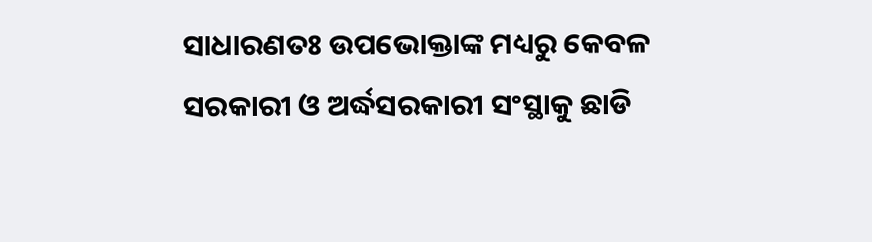ସାଧାରଣତଃ ଉପଭୋକ୍ତାଙ୍କ ମଧ୍ୟରୁ କେବଳ ସରକାରୀ ଓ ଅର୍ଦ୍ଧସରକାରୀ ସଂସ୍ଥାକୁ ଛାଡି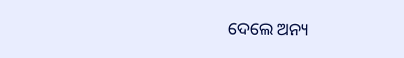ଦେଲେ ଅନ୍ୟ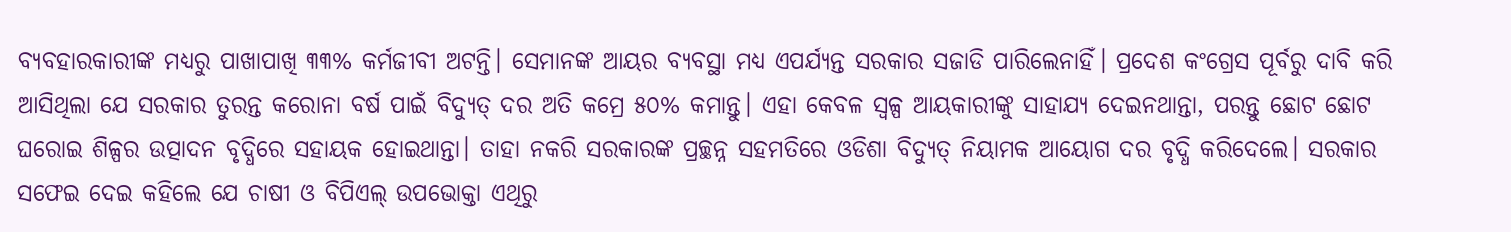ବ୍ୟବହାରକାରୀଙ୍କ ମଧ୍ୟରୁ ପାଖାପାଖି ୩୩% କର୍ମଜୀବୀ ଅଟନ୍ତି। ସେମାନଙ୍କ ଆୟର ବ୍ୟବସ୍ଥା ମଧ୍ୟ ଏପର୍ଯ୍ୟନ୍ତ ସରକାର ସଜାଡି ପାରିଲେନାହିଁ। ପ୍ରଦେଶ କଂଗ୍ରେସ ପୂର୍ବରୁ ଦାବି କରି ଆସିଥିଲା ଯେ ସରକାର ତୁରନ୍ତ କରୋନା ବର୍ଷ ପାଇଁ ବିଦ୍ୟୁତ୍ ଦର ଅତି କମ୍ରେ ୫୦% କମାନ୍ତୁ। ଏହା କେବଳ ସ୍ୱଳ୍ପ ଆୟକାରୀଙ୍କୁ ସାହାଯ୍ୟ ଦେଇନଥାନ୍ତା, ପରନ୍ତୁ ଛୋଟ ଛୋଟ ଘରୋଇ ଶିଳ୍ପର ଉତ୍ପାଦନ ବୃଦ୍ଧିରେ ସହାୟକ ହୋଇଥାନ୍ତା। ତାହା ନକରି ସରକାରଙ୍କ ପ୍ରଚ୍ଛନ୍ନ ସହମତିରେ ଓଡିଶା ବିଦ୍ୟୁତ୍ ନିୟାମକ ଆୟୋଗ ଦର ବୃଦ୍ଧି କରିଦେଲେ। ସରକାର ସଫେଇ ଦେଇ କହିଲେ ଯେ ଚାଷୀ ଓ ବିପିଏଲ୍ ଉପଭୋକ୍ତା ଏଥିରୁ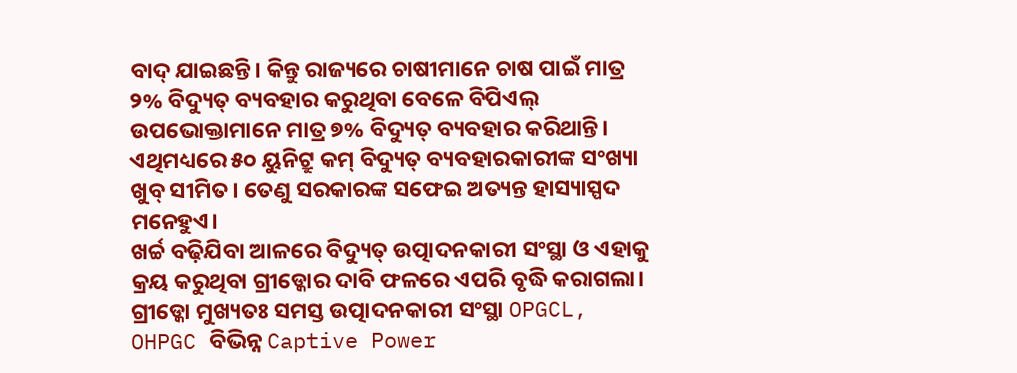ବାଦ୍ ଯାଇଛନ୍ତି। କିନ୍ତୁ ରାଜ୍ୟରେ ଚାଷୀମାନେ ଚାଷ ପାଇଁ ମାତ୍ର ୨% ବିଦ୍ୟୁତ୍ ବ୍ୟବହାର କରୁଥିବା ବେଳେ ବିପିଏଲ୍ ଉପଭୋକ୍ତାମାନେ ମାତ୍ର ୭% ବିଦ୍ୟୁତ୍ ବ୍ୟବହାର କରିଥାନ୍ତି। ଏଥିମଧ୍ୟରେ ୫୦ ୟୁନିଟ୍ରୁ କମ୍ ବିଦ୍ୟୁତ୍ ବ୍ୟବହାରକାରୀଙ୍କ ସଂଖ୍ୟା ଖୁବ୍ ସୀମିତ। ତେଣୁ ସରକାରଙ୍କ ସଫେଇ ଅତ୍ୟନ୍ତ ହାସ୍ୟାସ୍ପଦ ମନେହୁଏ।
ଖର୍ଚ୍ଚ ବଢ଼ିଯିବା ଆଳରେ ବିଦ୍ୟୁତ୍ ଉତ୍ପାଦନକାରୀ ସଂସ୍ଥା ଓ ଏହାକୁ କ୍ରୟ କରୁଥିବା ଗ୍ରୀଡ୍କୋର ଦାବି ଫଳରେ ଏପରି ବୃଦ୍ଧି କରାଗଲା। ଗ୍ରୀଡ୍କୋ ମୁଖ୍ୟତଃ ସମସ୍ତ ଉତ୍ପାଦନକାରୀ ସଂସ୍ଥା OPGCL, OHPGC ବିଭିନ୍ନ Captive Power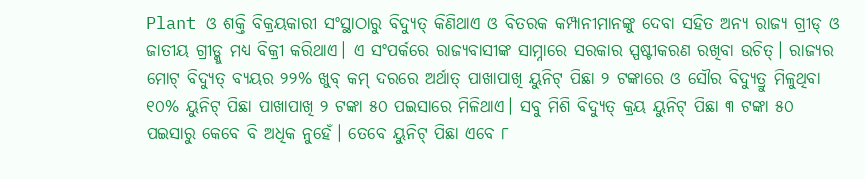Plant ଓ ଶକ୍ତି ବିକ୍ରୟକାରୀ ସଂସ୍ଥାଠାରୁ ବିଦ୍ୟୁତ୍ କିଣିଥାଏ ଓ ବିତରକ କମ୍ପାନୀମାନଙ୍କୁ ଦେବା ସହିତ ଅନ୍ୟ ରାଜ୍ୟ ଗ୍ରୀଡ୍ ଓ ଜାତୀୟ ଗ୍ରୀଡ୍କୁ ମଧ୍ୟ ବିକ୍ରୀ କରିଥାଏ। ଏ ସଂପର୍କରେ ରାଜ୍ୟବାସୀଙ୍କ ସାମ୍ନାରେ ସରକାର ସ୍ପଷ୍ଟୀକରଣ ରଖିବା ଉଚିତ୍। ରାଜ୍ୟର ମୋଟ୍ ବିଦ୍ୟୁତ୍ ବ୍ୟୟର ୨୨% ଖୁବ୍ କମ୍ ଦରରେ ଅର୍ଥାତ୍ ପାଖାପାଖି ୟୁନିଟ୍ ପିଛା ୨ ଟଙ୍କାରେ ଓ ସୌର ବିଦ୍ୟୁତ୍ରୁ ମିଳୁଥିବା ୧୦% ୟୁନିଟ୍ ପିଛା ପାଖାପାଖି ୨ ଟଙ୍କା ୫୦ ପଇସାରେ ମିଳିଥାଏ। ସବୁ ମିଶି ବିଦ୍ୟୁତ୍ କ୍ରୟ ୟୁନିଟ୍ ପିଛା ୩ ଟଙ୍କା ୫୦ ପଇସାରୁ କେବେ ବି ଅଧିକ ନୁହେଁ। ତେବେ ୟୁନିଟ୍ ପିଛା ଏବେ ୮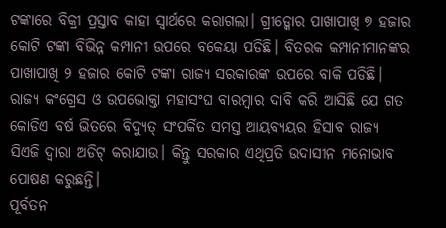ଟଙ୍କାରେ ବିକ୍ରୀ ପ୍ରସ୍ତାବ କାହା ସ୍ୱାର୍ଥରେ କରାଗଲା। ଗ୍ରୀଡ୍କୋର ପାଖାପାଖି ୭ ହଜାର କୋଟି ଟଙ୍କା ବିଭିନ୍ନ କମ୍ପାନୀ ଉପରେ ବକେୟା ପଡିଛି। ବିତରକ କମ୍ପାନୀମାନଙ୍କର ପାଖାପାଖି ୨ ହଜାର କୋଟି ଟଙ୍କା ରାଜ୍ୟ ସରକାରଙ୍କ ଉପରେ ବାକି ପଡିଛି। ରାଜ୍ୟ କଂଗ୍ରେସ ଓ ଉପଭୋକ୍ତା ମହାସଂଘ ବାରମ୍ବାର ଦାବି କରି ଆସିଛି ଯେ ଗତ କୋଡିଏ ବର୍ଷ ଭିତରେ ବିଦ୍ୟୁତ୍ ସଂପର୍କିତ ସମସ୍ତ ଆୟବ୍ୟୟର ହିସାବ ରାଜ୍ୟ ସିଏଜି ଦ୍ୱାରା ଅଡିଟ୍ କରାଯାଉ। କିନ୍ତୁ ସରକାର ଏଥିପ୍ରତି ଉଦାସୀନ ମନୋଭାବ ପୋଷଣ କରୁଛନ୍ତି।
ପୂର୍ବତନ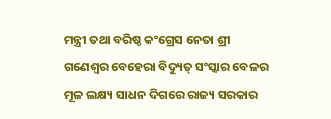ମନ୍ତ୍ରୀ ତଥା ବରିଷ୍ଠ କଂଗ୍ରେସ ନେତା ଶ୍ରୀ ଗଣେଶ୍ୱର ବେହେରା ବିଦ୍ୟୁତ୍ ସଂସ୍କାର ବେଳର ମୂଳ ଲକ୍ଷ୍ୟ ସାଧନ ଦିଗରେ ରାଜ୍ୟ ସରକାର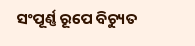ସଂପୂର୍ଣ୍ଣ ରୂପେ ବିଚ୍ୟୁତ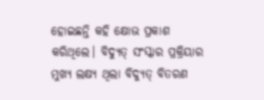ହୋଇଛନ୍ତି କହି କ୍ଷୋଭ ପ୍ରକାଶ କରିଥିଲେ। ବିଦ୍ୟୁତ୍ ସଂସ୍କାର ପ୍ରକ୍ରିୟାର ମୁଖ୍ୟ ଲକ୍ଷ୍ୟ ଥିଲା ବିଦ୍ୟୁତ୍ ବିତରଣ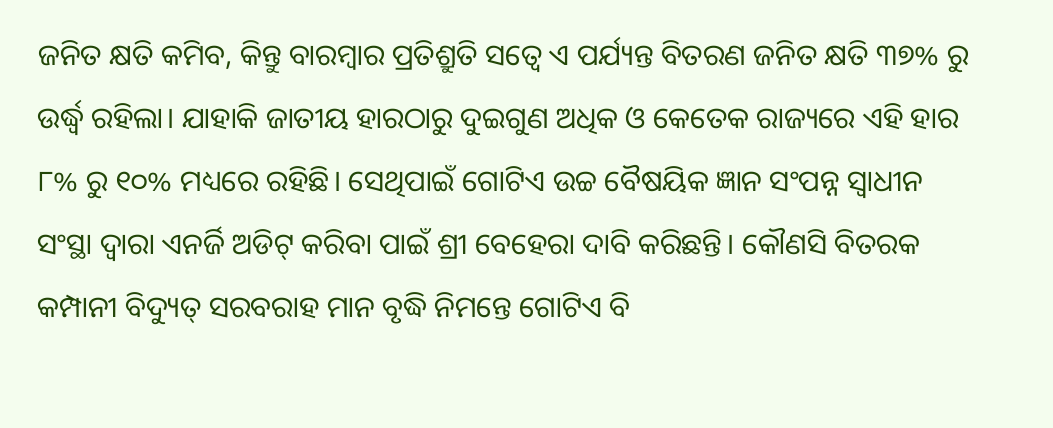ଜନିତ କ୍ଷତି କମିବ, କିନ୍ତୁ ବାରମ୍ବାର ପ୍ରତିଶ୍ରୁତି ସତ୍ୱେ ଏ ପର୍ଯ୍ୟନ୍ତ ବିତରଣ ଜନିତ କ୍ଷତି ୩୭% ରୁ ଉର୍ଦ୍ଧ୍ୱ ରହିଲା। ଯାହାକି ଜାତୀୟ ହାରଠାରୁ ଦୁଇଗୁଣ ଅଧିକ ଓ କେତେକ ରାଜ୍ୟରେ ଏହି ହାର ୮% ରୁ ୧୦% ମଧ୍ୟରେ ରହିଛି। ସେଥିପାଇଁ ଗୋଟିଏ ଉଚ୍ଚ ବୈଷୟିକ ଜ୍ଞାନ ସଂପନ୍ନ ସ୍ୱାଧୀନ ସଂସ୍ଥା ଦ୍ୱାରା ଏନର୍ଜି ଅଡିଟ୍ କରିବା ପାଇଁ ଶ୍ରୀ ବେହେରା ଦାବି କରିଛନ୍ତି। କୌଣସି ବିତରକ କମ୍ପାନୀ ବିଦ୍ୟୁତ୍ ସରବରାହ ମାନ ବୃଦ୍ଧି ନିମନ୍ତେ ଗୋଟିଏ ବି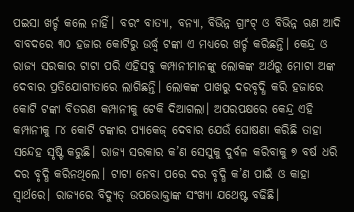ପଇସା ଖର୍ଚ୍ଚ କଲେ ନାହିଁ। ବରଂ ବାତ୍ୟା, ବନ୍ୟା, ବିଭିନ୍ନ ଗ୍ରାଂଟ୍ ଓ ବିଭିନ୍ନ ଋଣ ଆଦି ବାବଦରେ ୩୦ ହଜାର କୋଟିରୁ ଉର୍ଦ୍ଧ୍ୱ ଟଙ୍କା ଏ ମଧ୍ୟରେ ଖର୍ଚ୍ଚ କରିଛନ୍ତି। କେନ୍ଦ୍ର ଓ ରାଜ୍ୟ ସରକାର ଟାଟା ପରି ଏହିସବୁ କମ୍ପାନୀମାନଙ୍କୁ ଲୋକଙ୍କ ଅର୍ଥରୁ ମୋଟା ଅଙ୍କ ଦେବାର ପ୍ରତିଯୋଗୀତାରେ ଲାଗିଛନ୍ତି। ଲୋକଙ୍କ ପାଖରୁ ଦରବୃଦ୍ଧି କରି ହଜାରେ କୋଟି ଟଙ୍କା ବିତରଣ କମ୍ପାନୀକୁ ଟେକି ଦିଆଗଲା। ଅପରପକ୍ଷରେ କେନ୍ଦ୍ର ଏହି କମ୍ପାନୀକୁ ୮୪ କୋଟି ଟଙ୍କାର ପ୍ୟାକେଜ୍ ଦେବାର ଯେଉଁ ଘୋଷଣା କରିଛି ତାହା ସନ୍ଦେହ ସୃଷ୍ଟି କରୁଛି। ରାଜ୍ୟ ସରକାର କ’ଣ ସେସୁକୁ ଦୁର୍ବଳ କରିବାକୁ ୭ ବର୍ଷ ଧରି ଦର ବୃଦ୍ଧି କରିନଥିଲେ। ଟାଟା ନେବା ପରେ ଦର ବୃଦ୍ଧି କ’ଣ ପାଇଁ ଓ କାହା ସ୍ୱାର୍ଥରେ। ରାଜ୍ୟରେ ବିଦ୍ୟୁତ୍ ଉପଭୋକ୍ତାଙ୍କ ସଂଖ୍ୟା ଯଥେଷ୍ଟ ବଢିଛି।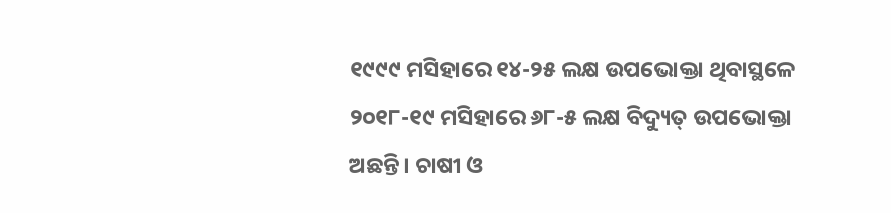୧୯୯୯ ମସିହାରେ ୧୪-୨୫ ଲକ୍ଷ ଉପଭୋକ୍ତା ଥିବାସ୍ଥଳେ ୨୦୧୮-୧୯ ମସିହାରେ ୬୮-୫ ଲକ୍ଷ ବିଦ୍ୟୁତ୍ ଉପଭୋକ୍ତା ଅଛନ୍ତି। ଚାଷୀ ଓ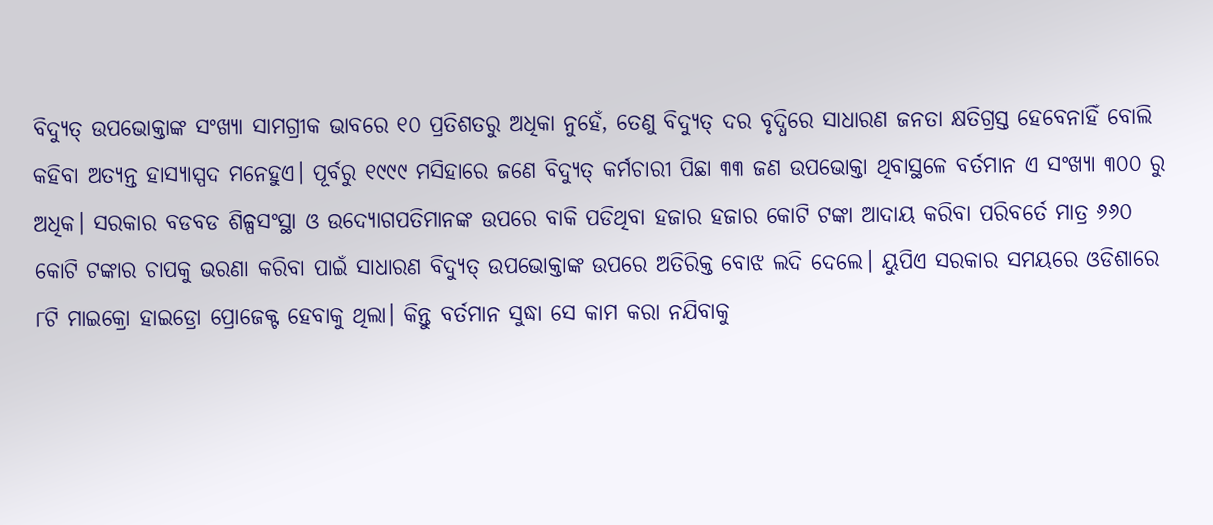ବିଦ୍ୟୁତ୍ ଉପଭୋକ୍ତାଙ୍କ ସଂଖ୍ୟା ସାମଗ୍ରୀକ ଭାବରେ ୧୦ ପ୍ରତିଶତରୁ ଅଧିକା ନୁହେଁ, ତେଣୁ ବିଦ୍ୟୁତ୍ ଦର ବୃଦ୍ଧିରେ ସାଧାରଣ ଜନତା କ୍ଷତିଗ୍ରସ୍ତ ହେବେନାହିଁ ବୋଲି କହିବା ଅତ୍ୟନ୍ତ ହାସ୍ୟାସ୍ପଦ ମନେହୁଏ। ପୂର୍ବରୁ ୧୯୯୯ ମସିହାରେ ଜଣେ ବିଦ୍ୟୁତ୍ କର୍ମଚାରୀ ପିଛା ୩୩ ଜଣ ଉପଭୋକ୍ତା ଥିବାସ୍ଥଳେ ବର୍ତମାନ ଏ ସଂଖ୍ୟା ୩୦୦ ରୁ ଅଧିକ। ସରକାର ବଡବଡ ଶିଳ୍ପସଂସ୍ଥା ଓ ଉଦ୍ୟୋଗପତିମାନଙ୍କ ଉପରେ ବାକି ପଡିଥିବା ହଜାର ହଜାର କୋଟି ଟଙ୍କା ଆଦାୟ କରିବା ପରିବର୍ତେ ମାତ୍ର ୬୬୦ କୋଟି ଟଙ୍କାର ଚାପକୁ ଭରଣା କରିବା ପାଇଁ ସାଧାରଣ ବିଦ୍ୟୁତ୍ ଉପଭୋକ୍ତାଙ୍କ ଉପରେ ଅତିରିକ୍ତ ବୋଝ ଲଦି ଦେଲେ। ୟୁପିଏ ସରକାର ସମୟରେ ଓଡିଶାରେ ୮ଟି ମାଇକ୍ରୋ ହାଇଡ୍ରୋ ପ୍ରୋଜେକ୍ଟ ହେବାକୁ ଥିଲା। କିନ୍ତୁ ବର୍ତମାନ ସୁଦ୍ଧା ସେ କାମ କରା ନଯିବାକୁ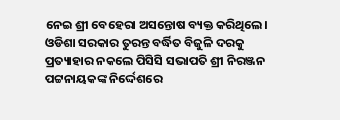ନେଇ ଶ୍ରୀ ବେହେରା ଅସନ୍ତୋଷ ବ୍ୟକ୍ତ କରିଥିଲେ।
ଓଡିଶା ସରକାର ତୁରନ୍ତ ବର୍ଦ୍ଧିତ ବିଜୁଳି ଦରକୁ ପ୍ରତ୍ୟାହାର ନକଲେ ପିସିସି ସଭାପତି ଶ୍ରୀ ନିରଞ୍ଜନ ପଟ୍ଟନାୟକଙ୍କ ନିର୍ଦ୍ଦେଶରେ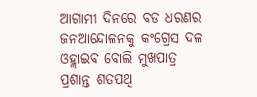ଆଗାମୀ ଦିନରେ ବଡ ଧରଣର ଜନଆନ୍ଦୋଳନକୁ କଂଗ୍ରେସ ଦଳ ଓହ୍ଲାଇବ ବୋଲି ମୁଖପାତ୍ର ପ୍ରଶାନ୍ତ ଶତପଥି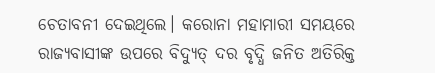ଚେତାବନୀ ଦେଇଥିଲେ। କରୋନା ମହାମାରୀ ସମୟରେ ରାଜ୍ୟବାସୀଙ୍କ ଉପରେ ବିଦ୍ୟୁତ୍ ଦର ବୃଦ୍ଧି ଜନିତ ଅତିରିକ୍ତ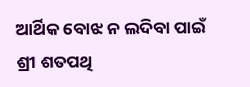ଆର୍ଥିକ ବୋଝ ନ ଲଦିବା ପାଇଁ ଶ୍ରୀ ଶତପଥି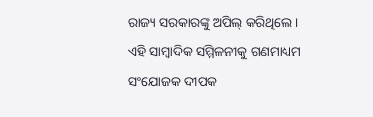ରାଜ୍ୟ ସରକାରଙ୍କୁ ଅପିଲ୍ କରିଥିଲେ।
ଏହି ସାମ୍ବାଦିକ ସମ୍ମିଳନୀକୁ ଗଣମାଧ୍ୟମ ସଂଯୋଜକ ଦୀପକ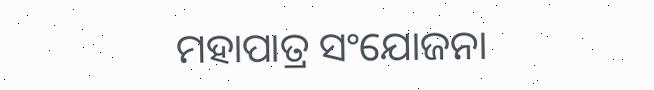ମହାପାତ୍ର ସଂଯୋଜନା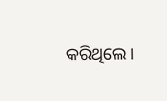କରିଥିଲେ।